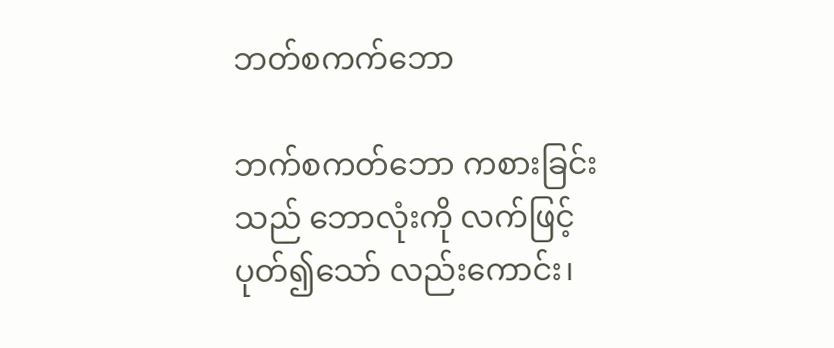ဘတ်စကက်ဘော

ဘက်စကတ်ဘော ကစားခြင်းသည် ဘောလုံးကို လက်ဖြင့်ပုတ်၍သော် လည်းကောင်း၊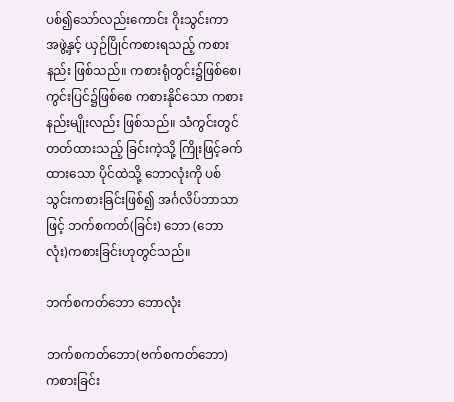ပစ်၍သော်လည်းကောင်း ဂိုးသွင်းကာ အဖွဲ့နှင့် ယှဉ်ပြိုင်ကစားရသည့် ကစားနည်း ဖြစ်သည်။ ကစားရုံတွင်း၌ဖြစ်စေ၊ ကွင်းပြင်၌ဖြစ်စေ ကစားနိုင်သော ကစားနည်းမျိုးလည်း ဖြစ်သည်။ သံကွင်းတွင် တတ်ထားသည့် ခြင်းကဲ့သို့ ကြိုးဖြင့်ခက်ထားသော ပိုင်ထဲသို့ ဘောလုံးကို ပစ်သွင်းကစားခြင်းဖြစ်၍ အင်္ဂလိပ်ဘာသာဖြင့် ဘက်စကတ်(ခြင်း) ဘော (ဘောလုံး)ကစားခြင်းဟုတွင်သည်။

ဘက်စကတ်ဘော ဘောလုံး

ဘက်စကတ်ဘော(ဗက်စကတ်ဘော) ကစားခြင်း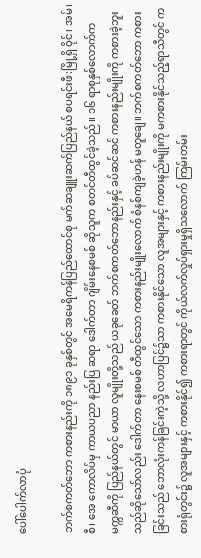ပေါ်ပေါက်လာပုံ

ဘက်စကတ်ဘော ကစားနည်းကို ၁၈၉၁ ခုနှစ်တွင် အမေရိကန်ပြည်ထောင်စု မက်ဆချူးဆက်ပြည်နယ် စပရင်းဖီ:မြို့ရှိ ဝိုင်၊ အမ်၊ စီ၊ အေ ကောလိပ်မှ ကာယပညာ နည်းပြ ဆရာ ဒေါက်တာ ဂျိမ်းနေစမစ် ဆိုသူက စတင်တီထွင်ခဲ့သည်။ ၁၆ ရာစုနှစ်လောက်က မက္ကဆီကို ပြည်နယ်တွင် မာယာ လူမျိုးတို့သည် ယခုခေတ် ဘက်စကတ်ဘောနည်းနှင့် ခပ်ဆင်ဆင် ကစားနည်းမျိုးကို ကစားခဲ့ဘူးသည်ဆိုသော်လည်း ဒေါက်တာ နေးစမစ် တီထွင်သော ကစားနည်းမျိုးလောက် စံနစ်ကျခဲ့ဟန် မတူချေ။ ဘက်စကတ်ဘော ကစားခြင်းသည် ဘောလုံးကန်ခြင်းကဲ့သို့ လဟာပြင်၌သာ ကစားနိုင်သော လူအများနှင့် ကစားနည်းမျိုးကို မကစားနိုင်သည့်ရာသီတွင် ကစားရုံတွင်း၌ လူအများနှင့် ကစားနိုင်၍ ကစားရာတွင် ကိုယ်လက်လှုပ်ရှားမှုရှိသလောက် ကြမ်းတမ်း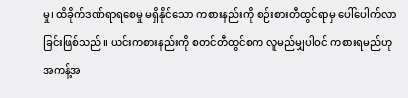မှု၊ ထိခိုက်ဒဏ်ရာရစေမှု မရှိနိုင်သော ကစားနည်းကို စဉ်းစားတီထွင်ရာမှ ပေါ်ပေါက်လာခြင်းဖြစ်သည်။ ယင်းကစားနည်းကို စတင်တီထွင်စက လူမည်မျှပါဝင် ကစားရမည်ဟု အကန့်အ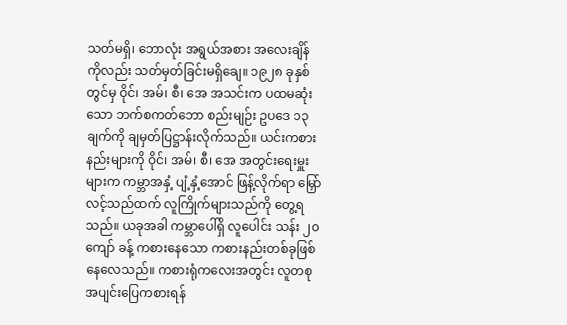သတ်မရှိ၊ ဘောလုံး အရွယ်အစား အလေးချိန်ကိုလည်း သတ်မှတ်ခြင်းမရှိချေ။ ၁၉၂၈ ခုနှစ်တွင်မှ ဝိုင်၊ အမ်၊ စီ၊ အေ အသင်းက ပထမဆုံးသော ဘက်စကတ်ဘော စည်းမျဉ်း ဥပဒေ ၁၃ချက်ကို ချမှတ်ပြဋ္ဌာန်းလိုက်သည်။ ယင်းကစားနည်းများကို ဝိုင်၊ အမ်၊ စီ၊ အေ အတွင်းရေးမှူးများက ကမ္ဘာအနှံ့ ပျံ့နှံ့အောင် ဖြန့်လိုက်ရာ မြှော်လင့်သည်ထက် လူကြိုက်များသည်ကို တွေ့ရသည်။ ယခုအခါ ကမ္ဘာပေါ်ရှိ လူပေါင်း သန်း ၂၀ကျော် ခန့် ကစားနေသော ကစားနည်းတစ်ခုဖြစ်နေလေသည်။ ကစားရုံကလေးအတွင်း လူတစု အပျင်းပြေကစားရန်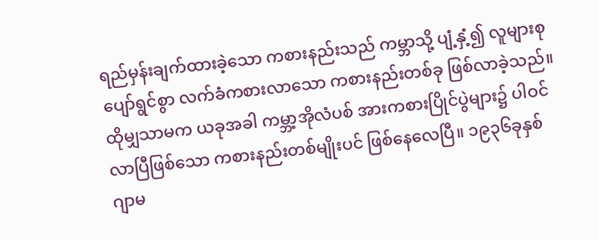ရည်မှန်းချက်ထားခဲ့သော ကစားနည်းသည် ကမ္ဘာသို့ ပျံ့နှံ့၍ လူများစု ပျော်ရွင်စွာ လက်ခံကစားလာသော ကစားနည်းတစ်ခု ဖြစ်လာခဲ့သည်။ ထိုမျှသာမက ယခုအခါ ကမ္ဘာ့အိုလံပစ် အားကစားပြိုင်ပွဲများ၌ ပါဝင်လာပြီဖြစ်သော ကစားနည်းတစ်မျိုးပင် ဖြစ်နေလေပြီ။ ၁၉၃၆ခုနှစ် ဂျာမ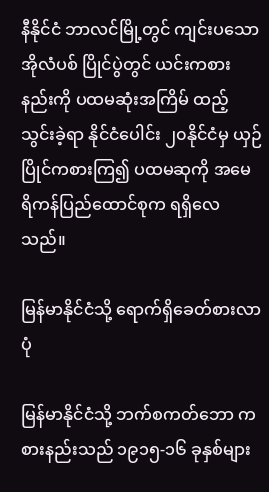နီနိုင်ငံ ဘာလင်မြို့တွင် ကျင်းပသော အိုလံပစ် ပြိုင်ပွဲတွင် ယင်းကစားနည်းကို ပထမဆုံးအကြိမ် ထည့်သွင်းခဲ့ရာ နိုင်ငံပေါင်း ၂၀နိုင်ငံမှ ယှဉ်ပြိုင်ကစားကြ၍ ပထမဆုကို အမေရိကန်ပြည်ထောင်စုက ရရှိလေသည်။

မြန်မာနိုင်ငံသို့ ရောက်ရှိခေတ်စားလာပုံ

မြန်မာနိုင်ငံသို့ ဘက်စကတ်ဘော ကစားနည်းသည် ၁၉၁၅-၁၆ ခုနှစ်များ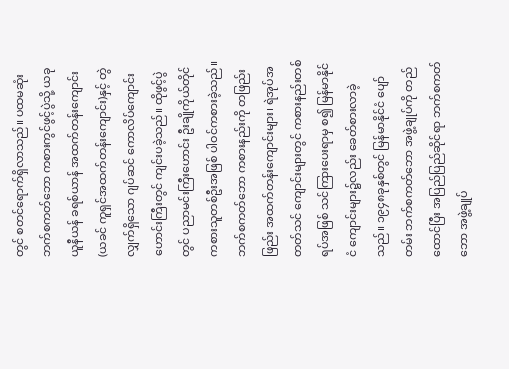တွင် စတင်ရောက်ရှိလာသည်။ ပထမဆုံး ဘက်စကတ်ဘော ကစားကွင်ဖွင့်ပွဲသို့ ယခု ယူနီယန် ခရစ်ယာန် အထက်တန်းကျောင်း (ယခင် ကူရှင်အထက်တန်းကျောင်း)နှင့် တွဲလျှက်ရှိသော ဂျပ်ဆင် ကောလိပ်ကျောင်းဟောင်းကြီးတွင် ကျင်းပခဲ့သည်။ ထိုဖွင့်ပွဲတွင် ပညာမင်းကြီးဟောင်း ဦးချိုကိုယ်တိုင် ကစားသူတစ်ဦးအဖြစ် ပါဝင်ကစားခဲ့သည်။ ဘက်စကတ်ဘော ကစားနည်းကို တဖြည်းဖြည်း အထက်တန်းကျောင်းများ၊ ရဲအုပ်အတတ်သင် ကျောင်းများတွင် ကစားနည်းတစ်ရပ်အဖြစ် သင်ကြားပေးရာမှ စ၍ မြန်မာနိုင်ငံ ကျောင်းများ၌လည်း ခေတ်စားလာခဲ့သည်။ ၁၉၄၈ခုနှစ်တွင် မြန်မာနိုင်ငံ ပျော်တမ်း ဘက်စကတ်ဘော အဖွဲ့ချုပ်ကို တည်ထောင်ပြီး အပြည်ပြည်ဆိုင်ရာ ဘက်စကတ်ဘော အဖွဲ့ချုပ်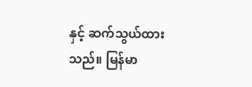နှင့် ဆက်သွယ်ထားသည်။ မြန်မာ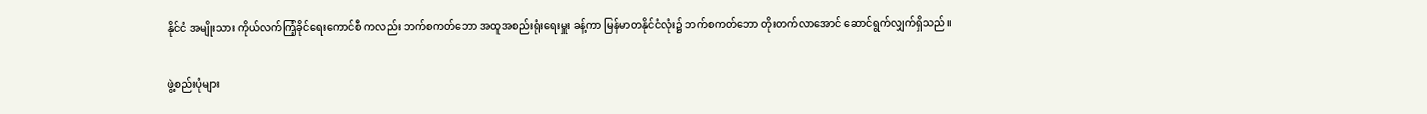နိုင်ငံ အမျိုးသား ကိုယ်လက်ကြံ့ခိုင်ရေးကောင်စီ ကလည်း ဘက်စကတ်ဘော အထူအစည်းရုံးရေးမှူး ခန့်ကာ မြန်မာတနိုင်ငံလုံး၌ ဘက်စကတ်ဘော တိုးတက်လာအောင် ဆောင်ရွက်လျှက်ရှိသည်။

ဖွဲ့စည်းပုံများ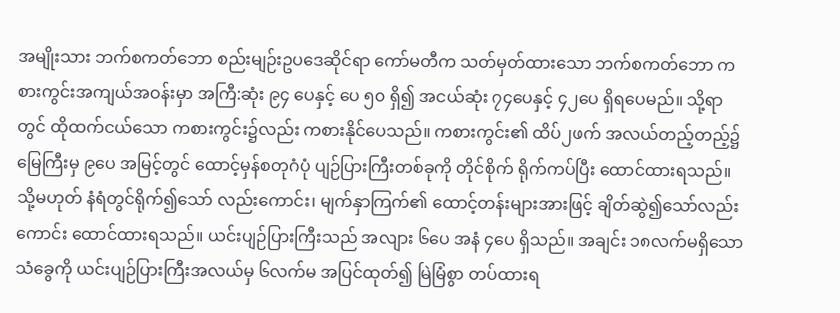အမျိုးသား ဘက်စကတ်ဘော စည်းမျဉ်းဥပဒေဆိုင်ရာ ကော်မတီက သတ်မှတ်ထားသော ဘက်စကတ်ဘော ကစားကွင်းအကျယ်အဝန်းမှာ အကြီ:ဆုံး ၉၄ ပေနှင့် ပေ ၅၀ ရှိ၍ အငယ်ဆုံး ၇၄ပေနှင့် ၄၂ပေ ရှိရပေမည်။ သို့ရာတွင် ထိုထက်ငယ်သော ကစားကွင်း၌လည်း ကစားနိုင်ပေသည်။ ကစားကွင်း၏ ထိပ်၂ဖက် အလယ်တည့်တည့်၌ မြေကြီးမှ ၉ပေ အမြင့်တွင် ထောင့်မှန်စတုဂံပုံ ပျဉ်ပြားကြီးတစ်ခုကို တိုင်စိုက် ရိုက်ကပ်ပြီး ထောင်ထားရသည်။ သို့မဟုတ် နံရံတွင်ရိုက်၍သော် လည်းကောင်း၊ မျက်နှာကြက်၏ ထောင့်တန်းများအားဖြင့် ချိတ်ဆွဲ၍သော်လည်းကောင်း ထောင်ထားရသည်။ ယင်းပျဉ်ပြားကြီးသည် အလျား ၆ပေ အနံ ၄ပေ ရှိသည်။ အချင်း ၁၈လက်မရှိသော သံခွေကို ယင်းပျဉ်ပြားကြီးအလယ်မှ ၆လက်မ အပြင်ထုတ်၍ မြဲမြံစွာ တပ်ထားရ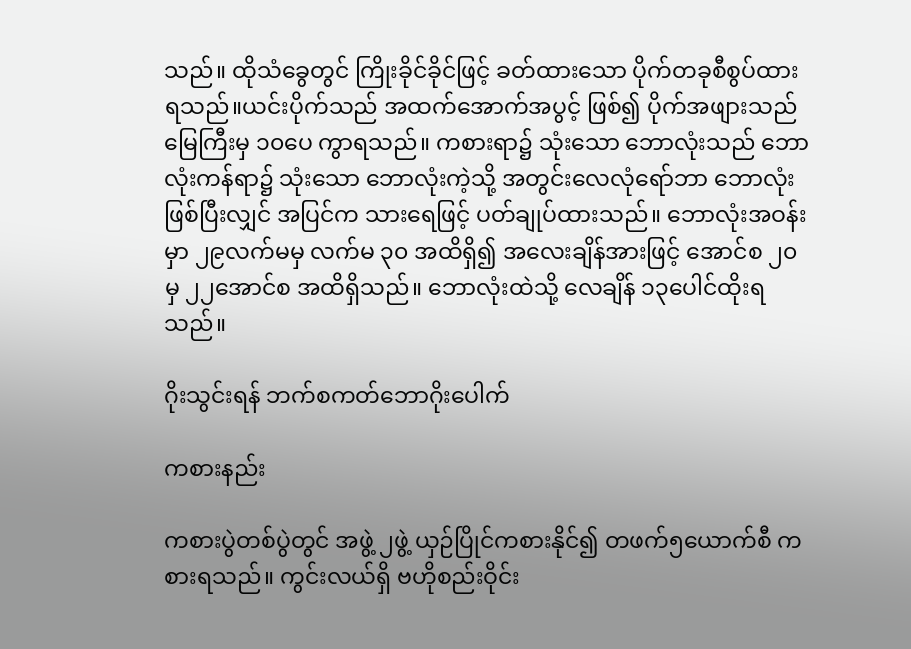သည်။ ထိုသံခွေတွင် ကြိုးခိုင်ခိုင်ဖြင့် ခတ်ထားသော ပိုက်တခုစီစွပ်ထားရသည်။ယင်းပိုက်သည် အထက်အောက်အပွင့် ဖြစ်၍ ပိုက်အဖျားသည် မြေကြီးမှ ၁၀ပေ ကွာရသည်။ ကစားရာ၌ သုံးသော ဘောလုံးသည် ဘောလုံးကန်ရာ၌ သုံးသော ဘောလုံးကဲ့သို့ အတွင်းလေလုံရော်ဘာ ဘောလုံးဖြစ်ပြီးလျှင် အပြင်က သားရေဖြင့် ပတ်ချုပ်ထားသည်။ ဘောလုံးအဝန်းမှာ ၂၉လက်မမှ လက်မ ၃၀ အထိရှိ၍ အလေးချိန်အားဖြင့် အောင်စ ၂၀မှ ၂၂အောင်စ အထိရှိသည်။ ဘောလုံးထဲသို့ လေချိန် ၁၃ပေါင်ထိုးရသည်။

ဂိုးသွင်းရန် ဘက်စကတ်ဘောဂိုးပေါက်

ကစားနည်း

ကစားပွဲတစ်ပွဲတွင် အဖွဲ့ ၂ဖွဲ့ ယှဉ်ပြိုင်ကစားနိုင်၍ တဖက်၅ယောက်စီ ကစားရသည်။ ကွင်းလယ်ရှိ ဗဟိုစည်းဝိုင်း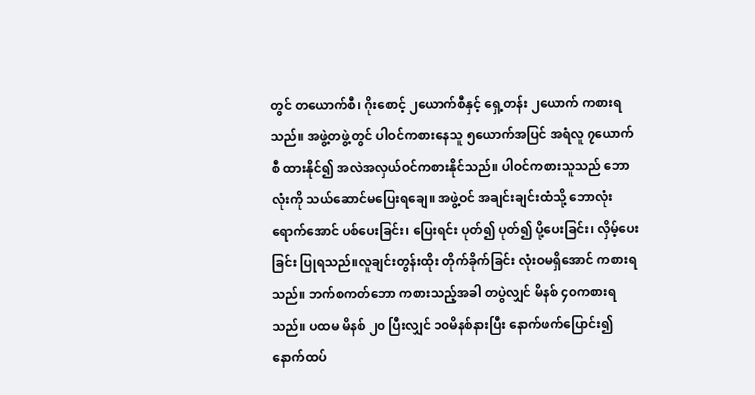တွင် တယောက်စီ၊ ဂိုးစောင့် ၂ယောက်စီနှင့် ရှေ့တန်း ၂ယောက် ကစားရသည်။ အဖွဲ့တဖွဲ့တွင် ပါဝင်ကစားနေသူ ၅ယောက်အပြင် အရံလူ ၇ယောက်စီ ထားနိုင်၍ အလဲအလှယ်ဝင်ကစားနိုင်သည်။ ပါဝင်ကစားသူသည် ဘောလုံးကို သယ်ဆောင်မပြေးရချေ။ အဖွဲ့ဝင် အချင်းချင်းထံသို့ ဘောလုံးရောက်အောင် ပစ်ပေးခြင်း၊ ပြေးရင်း ပုတ်၍ ပုတ်၍ ပို့ပေးခြင်း၊ လှိမ့်ပေးခြင်း ပြုရသည်။လူချင်းတွန်းထိုး တိုက်ခိုက်ခြင်း လုံးဝမရှိအောင် ကစားရသည်။ ဘက်စကတ်ဘော ကစားသည့်အခါ တပွဲလျှင် မိနစ် ၄၀ကစားရသည်။ ပထမ မိနစ် ၂၀ ပြီးလျှင် ၁၀မိနစ်နားပြီး နောက်ဖက်ပြောင်း၍ နောက်ထပ်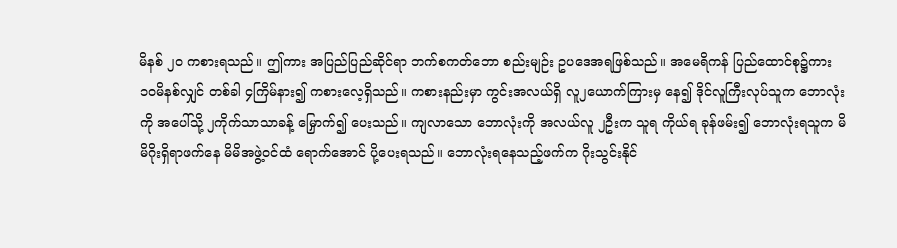မိနစ် ၂၀ ကစားရသည်။ ဤကား အပြည်ပြည်ဆိုင်ရာ ဘက်စကတ်ဘော စည်းမျဉ်း ဥပဒေအရဖြစ်သည်။ အမေရိကန် ပြည်ထောင်စု၌ကား ၁၀မိနစ်လျှင် တစ်ခါ ၄ကြိမ်နား၍ ကစားလေ့ရှိသည်။ ကစားနည်းမှာ ကွင်းအလယ်ရှိ လူ၂ယောက်ကြားမှ နေ၍ ဒိုင်လူကြီးလုပ်သူက ဘောလုံးကို အပေါ်သို့ ၂ကိုက်သာသာခန့် မြှောက်၍ ပေးသည်။ ကျလာသော ဘောလုံးကို အလယ်လူ ၂ဦးက သူရ ကိုယ်ရ ခုန်ဖမ်း၍ ဘောလုံးရသူက မိမိဂိုးရှိရာဖက်နေ မိမိအဖွဲ့ဝင်ထံ ရောက်အောင် ပို့ပေးရသည်။ ဘောလုံးရနေသည့်ဖက်က ဂိုးသွင်းနိုင်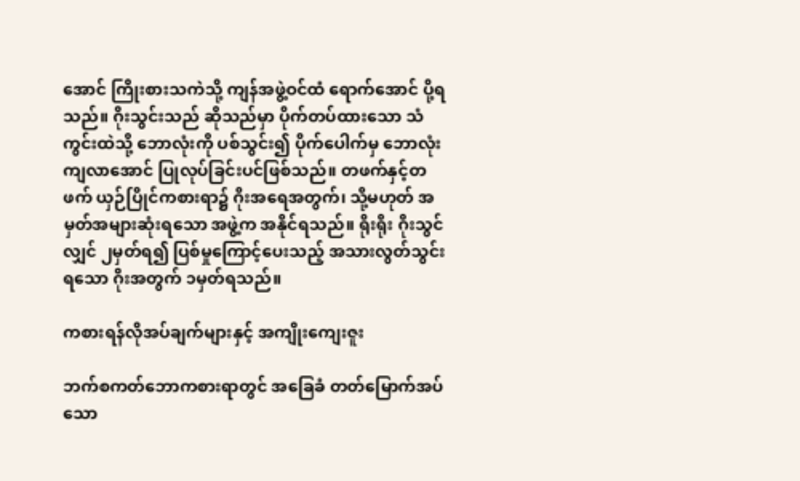အောင် ကြိုးစားသကဲသို့ ကျန်အဖွဲ့ဝင်ထံ ရောက်အောင် ပို့ရသည်။ ဂိုးသွင်းသည် ဆိုသည်မှာ ပိုက်တပ်ထားသော သံကွင်းထဲသို့ ဘောလုံးကို ပစ်သွင်း၍ ပိုက်ပေါက်မှ ဘောလုံးကျလာအောင် ပြုလုပ်ခြင်းပင်ဖြစ်သည်။ တဖက်နှင့်တဖက် ယှဉ်ပြိုင်ကစားရာ၌ ဂိုးအရေအတွက်၊ သို့မဟုတ် အမှတ်အများဆုံးရသော အဖွဲ့က အနိုင်ရသည်။ ရိုးရိုး ဂိုးသွင်လျှင် ၂မှတ်ရ၍ ပြစ်မှုကြောင့်ပေးသည့် အသားလွတ်သွင်းရသော ဂိုးအတွက် ၁မှတ်ရသည်။

ကစားရန်လိုအပ်ချက်များနှင့် အကျိုးကျေးဇူး

ဘက်စကတ်ဘောကစားရာတွင် အခြေခံ တတ်မြောက်အပ်သော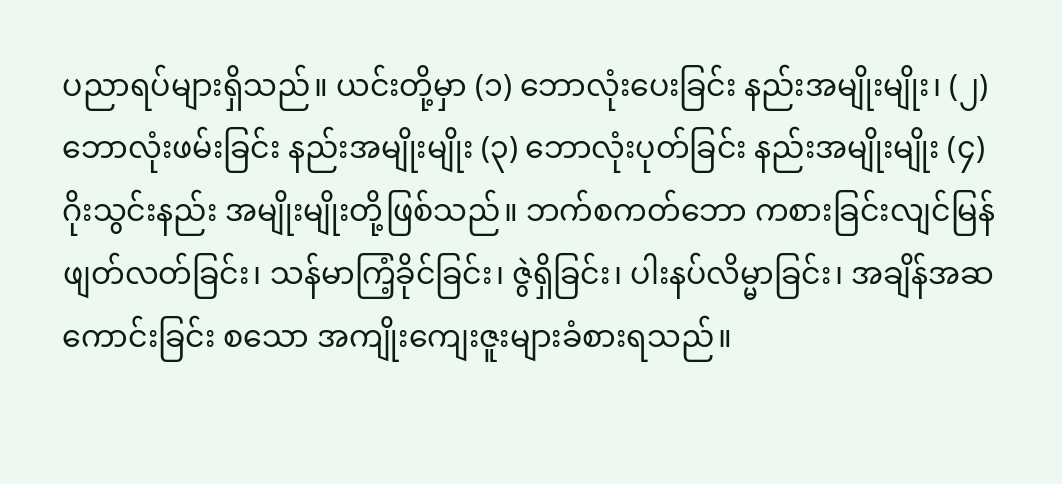ပညာရပ်များရှိသည်။ ယင်းတို့မှာ (၁) ဘောလုံးပေးခြင်း နည်းအမျိုးမျိုး၊ (၂) ဘောလုံးဖမ်းခြင်း နည်းအမျိုးမျိုး (၃) ဘောလုံးပုတ်ခြင်း နည်းအမျိုးမျိုး (၄) ဂိုးသွင်းနည်း အမျိုးမျိုးတို့ဖြစ်သည်။ ဘက်စကတ်ဘော ကစားခြင်းလျင်မြန်ဖျတ်လတ်ခြင်း၊ သန်မာကြံ့ခိုင်ခြင်း၊ ဇွဲရှိခြင်း၊ ပါးနပ်လိမ္မာခြင်း၊ အချိန်အဆ ကောင်းခြင်း စသော အကျိုးကျေးဇူးများခံစားရသည်။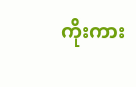ကိုးကား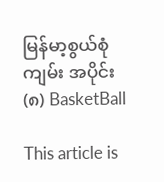မြန်မာ့စွယ်စုံကျမ်း အပိုင်း(၈) BasketBall

This article is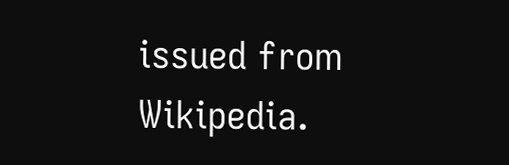issued from Wikipedia.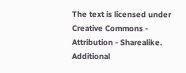The text is licensed under Creative Commons - Attribution - Sharealike. Additional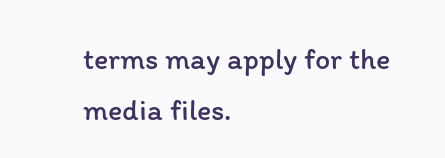terms may apply for the media files.